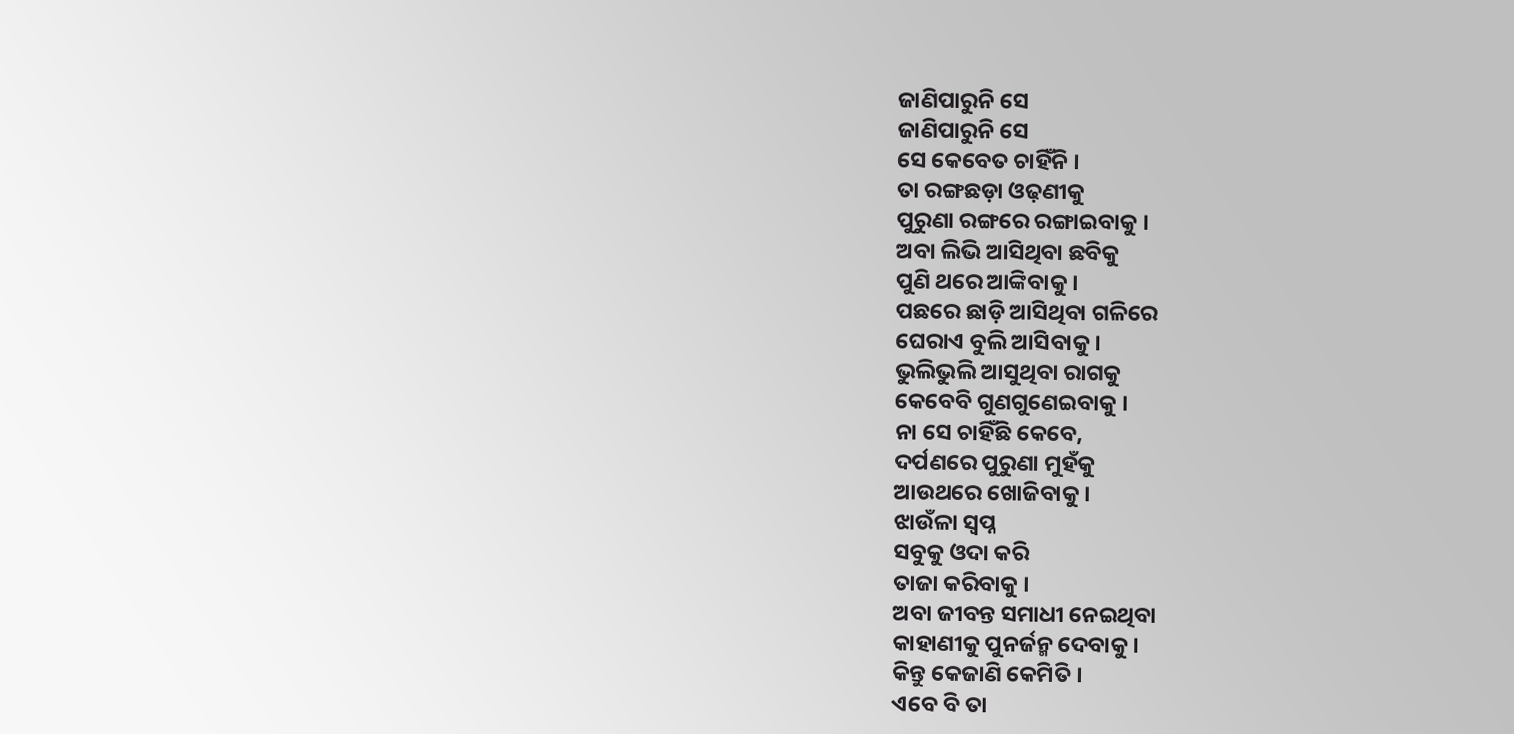ଜାଣିପାରୁନି ସେ
ଜାଣିପାରୁନି ସେ
ସେ କେବେତ ଚାହିଁନି ।
ତା ରଙ୍ଗଛଡ଼ା ଓଢ଼ଣୀକୁ
ପୁରୁଣା ରଙ୍ଗରେ ରଙ୍ଗାଇବାକୁ ।
ଅବା ଲିଭି ଆସିଥିବା ଛବିକୁ
ପୁଣି ଥରେ ଆଙ୍କିବାକୁ ।
ପଛରେ ଛାଡ଼ି ଆସିଥିବା ଗଳିରେ
ଘେରାଏ ବୁଲି ଆସିବାକୁ ।
ଭୁଲିଭୁଲି ଆସୁଥିବା ରାଗକୁ
କେବେବି ଗୁଣଗୁଣେଇବାକୁ ।
ନା ସେ ଚାହିଁଛି କେବେ,
ଦର୍ପଣରେ ପୁରୁଣା ମୁହଁକୁ
ଆଉଥରେ ଖୋଜିବାକୁ ।
ଝାଉଁଳା ସ୍ଵପ୍ନ
ସବୁକୁ ଓଦା କରି
ତାଜା କରିବାକୁ ।
ଅବା ଜୀବନ୍ତ ସମାଧୀ ନେଇଥିବା
କାହାଣୀକୁ ପୁନର୍ଜନ୍ମ ଦେବାକୁ ।
କିନ୍ତୁ କେଜାଣି କେମିତି ।
ଏବେ ବି ତା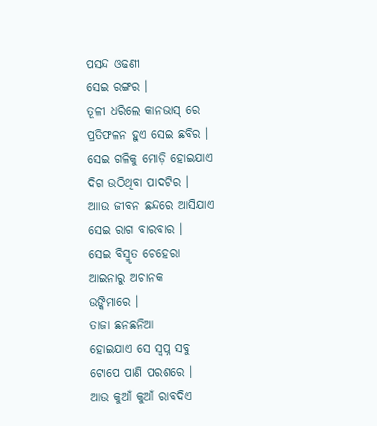ପସନ୍ଦ ଓଢଣୀ
ସେଇ ରଙ୍ଗର ।
ତୂଳୀ ଧରିଲେ କାନଭାସ୍ ରେ
ପ୍ରତିଫଳନ ହୁଏ ସେଇ ଛବିର ।
ସେଇ ଗଳିକୁ ମୋଡ଼ି ହୋଇଯାଏ
ଦିଗ ଉଠିଥିବା ପାଦଟିର ।
ଆାଉ ଜୀବନ ଛନ୍ଦରେ ଆସିଯାଏ
ସେଇ ରାଗ ବାରବାର ।
ସେଇ ବିସ୍ମୃତ ଚେହେରା
ଆଇନାରୁ ଅଚାନକ
ଉଙ୍କିମାରେ ।
ତାଜା ଛନଛନିଆ
ହୋଇଯାଏ ସେ ସ୍ଵପ୍ନ ସବୁ
ଟୋପେ ପାଣି ପରଶରେ ।
ଆଉ କୁଆଁ କୁଆଁ ରାବଦିଏ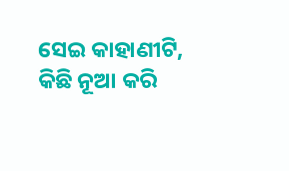ସେଇ କାହାଣୀଟି,
କିଛି ନୂଆ କରି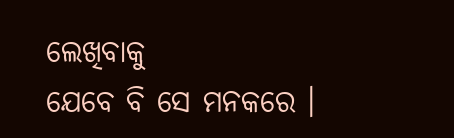ଲେଖିବାକୁ
ଯେବେ ବି ସେ ମନକରେ ।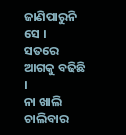ଜାଣିପାରୁନି ସେ ।
ସତରେ ଆଗକୁ ବଢିଛି ।
ନା ଖାଲି ଚାଲିବାର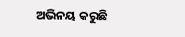ଅଭିନୟ କରୁଛି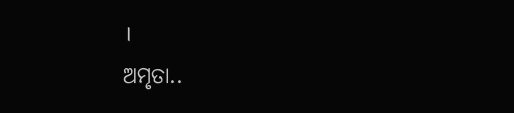।
ଅମୃତା..